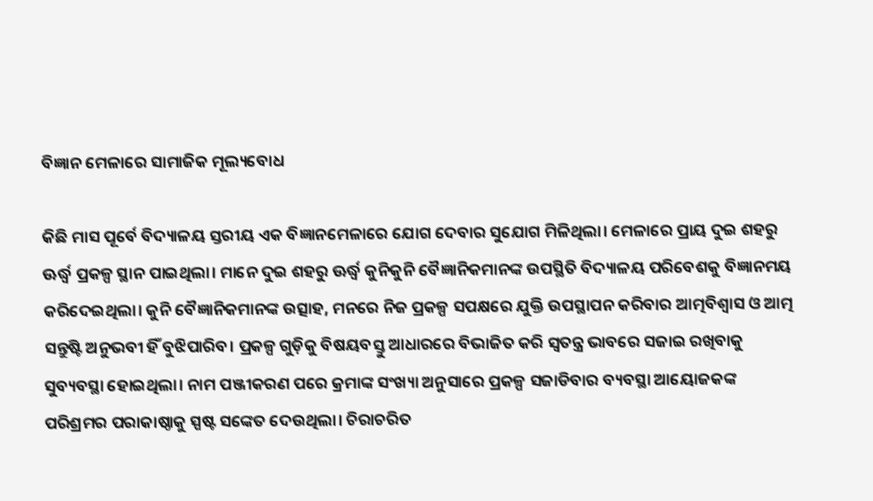ବିଜ୍ଞାନ ମେଳାରେ ସାମାଜିକ ମୂଲ୍ୟବୋଧ

କିଛି ମାସ ପୂର୍ବେ ବିଦ୍ୟାଳୟ ସ୍ତରୀୟ ଏକ ବିଜ୍ଞାନମେଳାରେ ଯୋଗ ଦେବାର ସୁଯୋଗ ମିଳିଥିଲା। ମେଳାରେ ପ୍ରାୟ ଦୁଇ ଶହରୁ ଊର୍ଦ୍ଧ୍ବ ପ୍ରକଳ୍ପ ସ୍ଥାନ ପାଇଥିଲା। ମାନେ ଦୁଇ ଶହରୁ ଊର୍ଦ୍ଧ୍ବ କୁନିକୁନି ବୈଜ୍ଞାନିକମାନଙ୍କ ଉପସ୍ଥିତି ବିଦ୍ୟାଳୟ ପରିବେଶକୁ ବିଜ୍ଞାନମୟ କରିଦେଇଥିଲା। କୁନି ବୈଜ୍ଞାନିକମାନଙ୍କ ଉତ୍ସାହ, ମନରେ ନିଜ ପ୍ରକଳ୍ପ ସପକ୍ଷରେ ଯୁକ୍ତି ଉପସ୍ଥାପନ କରିବାର ଆତ୍ମବିଶ୍ବାସ ଓ ଆତ୍ମ ସନ୍ତୁଷ୍ଟି ଅନୁଭବୀ ହିଁ ବୁଝିପାରିବ। ପ୍ରକଳ୍ପ ଗୁଡ଼ିକୁ ବିଷୟବସ୍ତୁ ଆଧାରରେ ବିଭାଜିତ କରି ସ୍ବତନ୍ତ୍ର ଭାବରେ ସଜାଇ ରଖିବାକୁ ସୁବ୍ୟବସ୍ଥା ହୋଇଥିଲା। ନାମ ପଞ୍ଜୀକରଣ ପରେ କ୍ରମାଙ୍କ ସଂଖ୍ୟା ଅନୁସାରେ ପ୍ରକଳ୍ପ ସଜାଡିବାର ବ୍ୟବସ୍ଥା ଆୟୋଜକଙ୍କ ପରିଶ୍ରମର ପରାକାଷ୍ଠାକୁ ସ୍ପଷ୍ଟ ସଙ୍କେତ ଦେଉଥିଲା। ଚିରାଚରିତ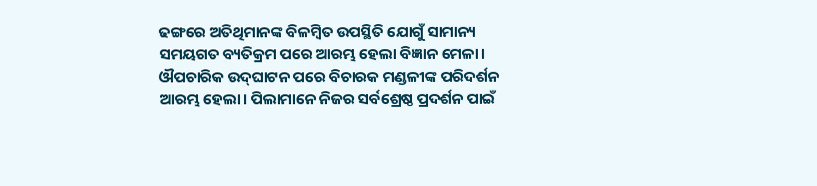ଢଙ୍ଗରେ ଅତିଥିମାନଙ୍କ ବିଳମ୍ବିତ ଉପସ୍ଥିତି ଯୋଗୁଁ ସାମାନ୍ୟ ସମୟଗତ ବ୍ୟତିକ୍ରମ ପରେ ଆରମ୍ଭ ହେଲା ବିଜ୍ଞାନ ମେଳା। ଔପଚାରିକ ଉଦ୍‌ଘାଟନ ପରେ ବିଚାରକ ମଣ୍ଡଳୀଙ୍କ ପରିଦର୍ଶନ ଆରମ୍ଭ ହେଲା। ପିଲାମାନେ ନିଜର ସର୍ବଶ୍ରେଷ୍ଠ ପ୍ରଦର୍ଶନ ପାଇଁ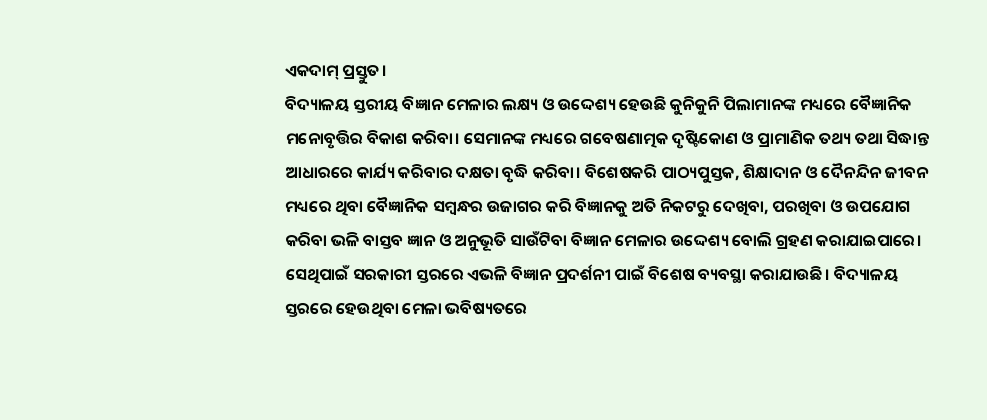ଏକଦାମ୍ ପ୍ରସ୍ତୁତ।
ବିଦ୍ୟାଳୟ ସ୍ତରୀୟ ବିଜ୍ଞାନ ମେଳାର ଲକ୍ଷ୍ୟ ଓ ଉଦ୍ଦେଶ୍ୟ ହେଉଛି କୁନିକୁନି ପିଲାମାନଙ୍କ ମଧ୍ୟରେ ବୈଜ୍ଞାନିକ ମନୋବୃତ୍ତିର ବିକାଶ କରିବା। ସେମାନଙ୍କ ମଧ୍ୟରେ ଗବେଷଣାତ୍ମକ ଦୃଷ୍ଟିକୋଣ ଓ ପ୍ରାମାଣିକ ତଥ୍ୟ ତଥା ସିଦ୍ଧାନ୍ତ ଆଧାରରେ କାର୍ଯ୍ୟ କରିବାର ଦକ୍ଷତା ବୃଦ୍ଧି କରିବା। ବିଶେଷକରି ପାଠ୍ୟପୁସ୍ତକ, ଶିକ୍ଷାଦାନ ଓ ଦୈନନ୍ଦିନ ଜୀବନ ମଧ୍ୟରେ ଥିବା ବୈଜ୍ଞାନିକ ସମ୍ବନ୍ଧର ଉଜାଗର କରି ବିଜ୍ଞାନକୁ ଅତି ନିକଟରୁ ଦେଖିବା, ପରଖିବା ଓ ଉପଯୋଗ କରିବା ଭଳି ବାସ୍ତବ ଜ୍ଞାନ ଓ ଅନୁଭୂତି ସାଉଁଟିବା ବିଜ୍ଞାନ ମେଳାର ଉଦ୍ଦେଶ୍ୟ ବୋଲି ଗ୍ରହଣ କରାଯାଇପାରେ। ସେଥିପାଇଁ ସରକାରୀ ସ୍ତରରେ ଏଭଳି ବିଜ୍ଞାନ ପ୍ରଦର୍ଶନୀ ପାଇଁ ବିଶେଷ ବ୍ୟବସ୍ଥା କରାଯାଉଛି। ବିଦ୍ୟାଳୟ ସ୍ତରରେ ହେଉଥିବା ମେଳା ଭବିଷ୍ୟତରେ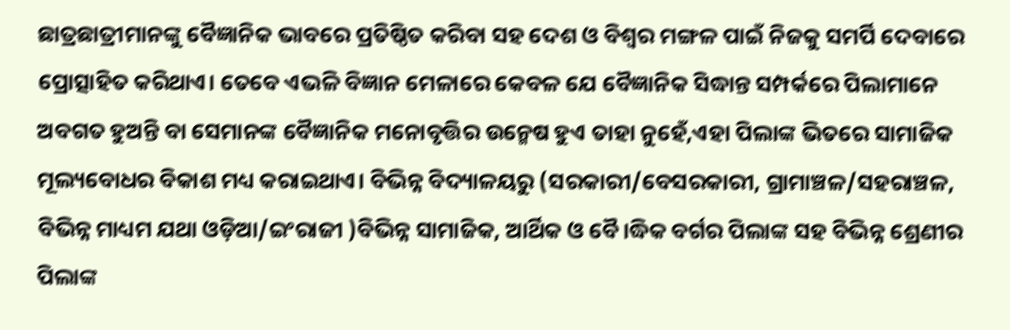ଛାତ୍ରଛାତ୍ରୀମାନଙ୍କୁ ବୈଜ୍ଞାନିକ ଭାବରେ ପ୍ରତିଷ୍ଠିତ କରିବା ସହ ଦେଶ ଓ ବିଶ୍ବର ମଙ୍ଗଳ ପାଇଁ ନିଜକୁ ସମର୍ପି ଦେବାରେ ପ୍ରୋତ୍ସାହିତ କରିଥାଏ। ତେବେ ଏଭଳି ବିଜ୍ଞାନ ମେଳାରେ କେବଳ ଯେ ବୈଜ୍ଞାନିକ ସିଦ୍ଧାନ୍ତ ସମ୍ପର୍କରେ ପିଲାମାନେ ଅବଗତ ହୁଅନ୍ତି ବା ସେମାନଙ୍କ ବୈଜ୍ଞାନିକ ମନୋବୃତ୍ତିର ଉନ୍ମେଷ ହୁଏ ତାହା ନୁହେଁ,ଏହା ପିଲାଙ୍କ ଭିତରେ ସାମାଜିକ ମୂଲ୍ୟବୋଧର ବିକାଶ ମଧ୍ୟ କରାଇଥାଏ। ବିଭିନ୍ନ ବିଦ୍ୟାଳୟରୁ (ସରକାରୀ/ବେସରକାରୀ, ଗ୍ରାମାଞ୍ଚଳ/ସହରାଞ୍ଚଳ, ବିଭିନ୍ନ ମାଧ୍ୟମ ଯଥା ଓଡ଼ିଆ/ଇଂରାଜୀ )ବିଭିନ୍ନ ସାମାଜିକ, ଆର୍ଥିକ ଓ ବୈ।ଦ୍ଧିକ ବର୍ଗର ପିଲାଙ୍କ ସହ ବିଭିନ୍ନ ଶ୍ରେଣୀର ପିଲାଙ୍କ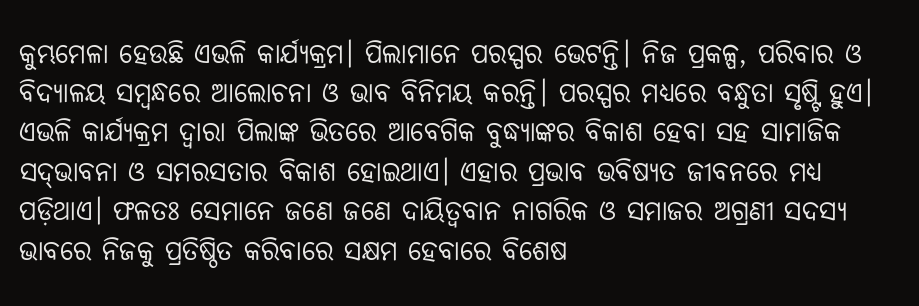କୁମ୍ଭମେଳା ହେଉଛି ଏଭଳି କାର୍ଯ୍ୟକ୍ରମ। ପିଲାମାନେ ପରସ୍ପର ଭେଟନ୍ତି। ନିଜ ପ୍ରକଳ୍ପ, ପରିବାର ଓ ବିଦ୍ୟାଳୟ ସମ୍ବନ୍ଧରେ ଆଲୋଚନା ଓ ଭାବ ବିନିମୟ କରନ୍ତି। ପରସ୍ପର ମଧ୍ୟରେ ବନ୍ଧୁତା ସୃଷ୍ଟି ହୁଏ। ଏଭଳି କାର୍ଯ୍ୟକ୍ରମ ଦ୍ବାରା ପିଲାଙ୍କ ଭିତରେ ଆବେଗିକ ବୁଦ୍ଧ୍ୟାଙ୍କର ବିକାଶ ହେବା ସହ ସାମାଜିକ ସଦ୍‌ଭାବନା ଓ ସମରସତାର ବିକାଶ ହୋଇଥାଏ। ଏହାର ପ୍ରଭାବ ଭବିଷ୍ୟତ ଜୀବନରେ ମଧ୍ୟ ପଡ଼ିଥାଏ। ଫଳତଃ ସେମାନେ ଜଣେ ଜଣେ ଦାୟିତ୍ବବାନ ନାଗରିକ ଓ ସମାଜର ଅଗ୍ରଣୀ ସଦସ୍ୟ ଭାବରେ ନିଜକୁ ପ୍ରତିଷ୍ଠିତ କରିବାରେ ସକ୍ଷମ ହେବାରେ ବିଶେଷ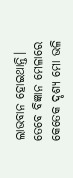ଲାଭବାନ ହୋଇଥାନ୍ତି।
ତେବେ ବିଜ୍ଞାନ ମେଳାରେ କେତେକ ଦୃଶ୍ୟ ମୋ ଭଳି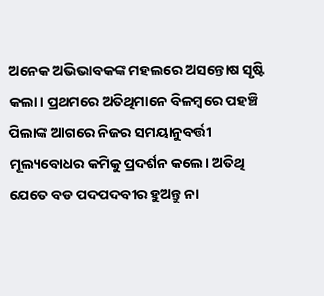ଅନେକ ଅଭିଭାବକଙ୍କ ମହଲରେ ଅସନ୍ତୋଷ ସୃଷ୍ଟି କଲା। ପ୍ରଥମରେ ଅତିଥିମାନେ ବିଳମ୍ବରେ ପହଞ୍ଚି ପିଲାଙ୍କ ଆଗରେ ନିଜର ସମୟାନୁବର୍ତ୍ତୀ ମୂଲ୍ୟବୋଧର କମିକୁ ପ୍ରଦର୍ଶନ କଲେ। ଅତିଥି ଯେତେ ବଡ ପଦପଦବୀର ହୁଅନ୍ତୁ ନା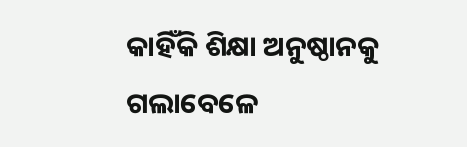କାହିଁକି ଶିକ୍ଷା ଅନୁଷ୍ଠାନକୁ ଗଲାବେଳେ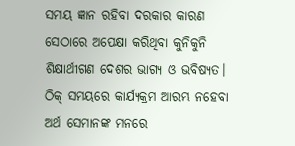ସମୟ ଜ୍ଞାନ ରହିବା ଦରକାର କାରଣ ସେଠାରେ ଅପେକ୍ଷା କରିଥିବା କୁନିକୁନି ଶିକ୍ଷାର୍ଥୀଗଣ ଦେଶର ଭାଗ୍ୟ ଓ ଭବିଷ୍ୟତ। ଠିକ୍ ସମୟରେ କାର୍ଯ୍ୟକ୍ରମ ଆରମ୍ଭ ନହେବା ଅର୍ଥ ସେମାନଙ୍କ ମନରେ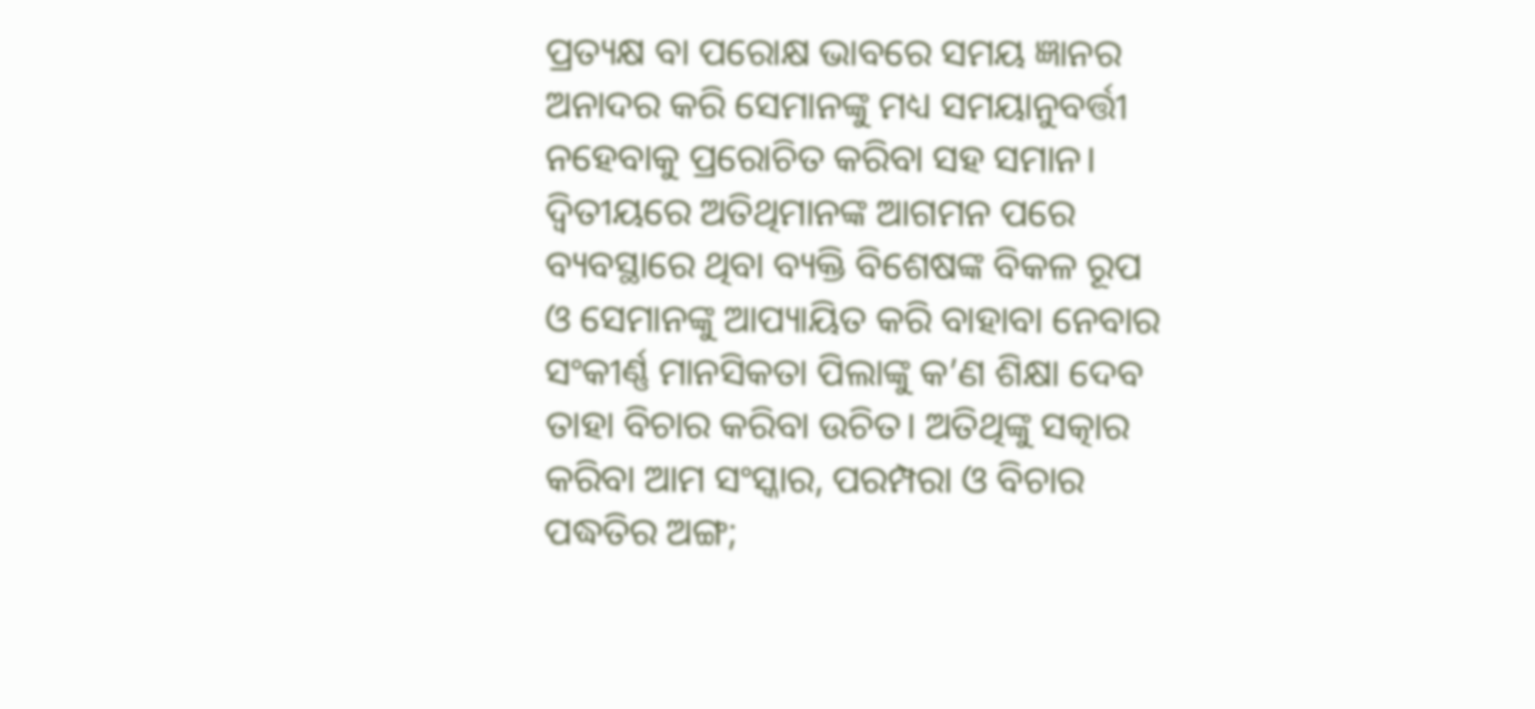ପ୍ରତ୍ୟକ୍ଷ ବା ପରୋକ୍ଷ ଭାବରେ ସମୟ ଜ୍ଞାନର ଅନାଦର କରି ସେମାନଙ୍କୁ ମଧ୍ୟ ସମୟାନୁବର୍ତ୍ତୀ ନହେବାକୁ ପ୍ରରୋଚିତ କରିବା ସହ ସମାନ। ଦ୍ବିତୀୟରେ ଅତିଥିମାନଙ୍କ ଆଗମନ ପରେ ବ୍ୟବସ୍ଥାରେ ଥିବା ବ୍ୟକ୍ତି ବିଶେଷଙ୍କ ବିକଳ ରୂପ ଓ ସେମାନଙ୍କୁ ଆପ୍ୟାୟିତ କରି ବାହାବା ନେବାର ସଂକୀର୍ଣ୍ଣ ମାନସିକତା ପିଲାଙ୍କୁ କ’ଣ ଶିକ୍ଷା ଦେବ ତାହା ବିଚାର କରିବା ଉଚିତ। ଅତିଥିଙ୍କୁ ସତ୍କାର କରିବା ଆମ ସଂସ୍କାର, ପରମ୍ପରା ଓ ବିଚାର ପଦ୍ଧତିର ଅଙ୍ଗ;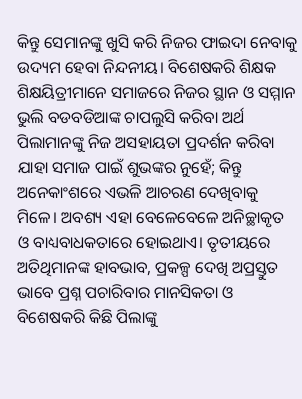କିନ୍ତୁ ସେମାନଙ୍କୁ ଖୁସି କରି ନିଜର ଫାଇଦା ନେବାକୁ ଉଦ୍ୟମ ହେବା ନିନ୍ଦନୀୟ। ବିଶେଷକରି ଶିକ୍ଷକ ଶିକ୍ଷୟିତ୍ରୀମାନେ ସମାଜରେ ନିଜର ସ୍ଥାନ ଓ ସମ୍ମାନ ଭୁଲି ବଡବଡିଆଙ୍କ ଚାପଲୁସି କରିବା ଅର୍ଥ ପିଲାମାନଙ୍କୁ ନିଜ ଅସହାୟତା ପ୍ରଦର୍ଶନ କରିବା ଯାହା ସମାଜ ପାଇଁ ଶୁଭଙ୍କର ନୁହେଁ; କିନ୍ତୁ ଅନେକାଂଶରେ ଏଭଳି ଆଚରଣ ଦେଖିବାକୁ ମିଳେ। ଅବଶ୍ୟ ଏ‌ହା ବେଳେବେଳେ ଅନିଚ୍ଛାକୃତ ଓ ବାଧ୍ୟବାଧକତାରେ ହୋଇଥାଏ। ତୃତୀୟରେ ଅତିଥିମାନଙ୍କ ହାବଭାବ, ପ୍ରକଳ୍ପ ଦେଖି ଅପ୍ରସ୍ତୁତ ଭାବେ ପ୍ରଶ୍ନ ପଚାରିବାର ମାନସିକତା ଓ ବିଶେଷକରି କିଛି ପିଲାଙ୍କୁ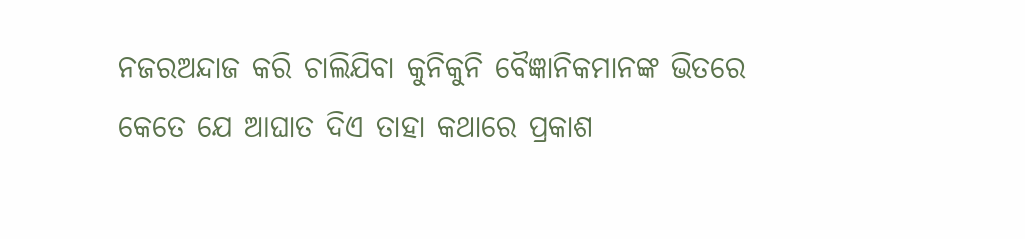ନଜରଅନ୍ଦାଜ କରି ଚାଲିଯିବା କୁନିକୁନି ବୈଜ୍ଞାନିକମାନଙ୍କ ଭିତରେ କେତେ ଯେ ଆଘାତ ଦିଏ ତାହା କଥାରେ ପ୍ରକାଶ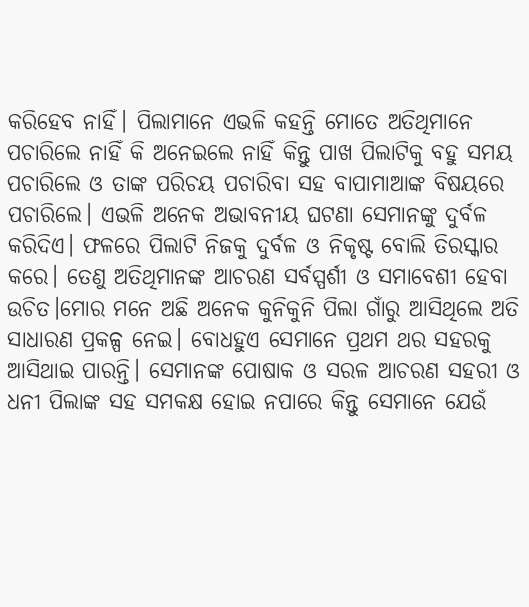କରିହେବ ନାହିଁ। ପିଲାମାନେ ଏଭଳି କହନ୍ତି ମୋତେ ଅତିଥିମାନେ ପଚାରିଲେ ନାହିଁ କି ଅନେଇଲେ ନାହିଁ କିନ୍ତୁ ପାଖ ପିଲାଟିକୁ ବହୁ ସମୟ ପଚାରିଲେ ଓ ତାଙ୍କ ପରିଚୟ ପଚାରିବା ସହ ବାପାମାଆଙ୍କ ବିଷୟରେ ପଚାରିଲେ। ଏଭଳି ଅନେକ ଅଭାବନୀୟ ଘଟଣା ସେମାନଙ୍କୁ ଦୁର୍ବଳ କରିଦିଏ। ଫଳରେ ପିଲାଟି ନିଜକୁ ଦୁର୍ବଳ ଓ ନିକୃଷ୍ଟ ବୋଲି ତିରସ୍କାର କରେ। ତେଣୁ ଅତିଥିମାନଙ୍କ ଆଚରଣ ସର୍ବସ୍ପର୍ଶୀ ଓ ସମାବେଶୀ ହେବା ଉଚିତ।ମୋର ମନେ ଅଛି ଅନେକ କୁନିକୁନି ପିଲା ଗାଁରୁ ଆସିଥିଲେ ଅତି ସାଧାରଣ ପ୍ରକଳ୍ପ ନେଇ। ବୋଧହୁଏ ସେମାନେ ପ୍ରଥମ ଥର ସହରକୁ ଆସିଥାଇ ପାରନ୍ତି। ସେମାନଙ୍କ ପୋଷାକ ଓ ସରଳ ଆଚରଣ ସହରୀ ଓ ଧନୀ ପିଲାଙ୍କ ସହ ସମକକ୍ଷ ହୋଇ ନପାରେ କିନ୍ତୁ ସେମାନେ ଯେଉଁ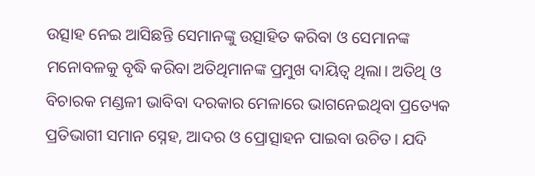ଉତ୍ସାହ ନେଇ ଆସିଛନ୍ତି ସେମାନଙ୍କୁ ଉତ୍ସାହିତ କରିବା ଓ ସେମାନଙ୍କ ମନୋବଳକୁ ବୃଦ୍ଧି କରିବା ଅତିଥିମାନଙ୍କ ପ୍ରମୁଖ ଦାୟିତ୍ବ ଥିଲା। ଅତିଥି ଓ ବିଚାରକ ମଣ୍ଡଳୀ ଭାବିବା ଦରକାର ମେଳାରେ ଭାଗନେଇଥିବା ପ୍ରତ୍ୟେକ ପ୍ରତିଭାଗୀ ସମାନ ସ୍ନେହ, ଆଦର ଓ ପ୍ରୋତ୍ସାହନ ପାଇବା ଉଚିତ। ଯଦି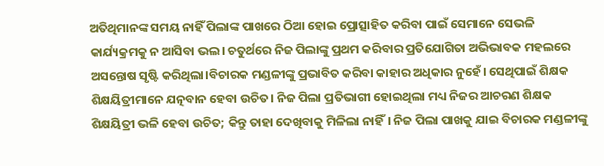ଅତିଥିମାନଙ୍କ ସମୟ ନାହିଁ ପିଲାଙ୍କ ପାଖରେ ଠିଆ ହୋଇ ପ୍ରୋତ୍ସାହିତ କରିବା ପାଇଁ ସେମାନେ ସେଭଳି କାର୍ଯ୍ୟକ୍ରମକୁ ନ ଆସିବା ଭଲ। ଚତୁର୍ଥରେ ନିଜ ପିଲାଙ୍କୁ ପ୍ରଥମ କରିବାର ପ୍ରତିଯୋଗିତା ଅଭିଭାବକ ମହଲରେ ଅସନ୍ତୋଷ ସୃଷ୍ଟି କରିଥିଲା।ବିଚାରକ ମଣ୍ଡଳୀଙ୍କୁ ପ୍ରଭାବିତ କରିବା କାହାର ଅଧିକାର ନୁହେଁ। ସେଥିପାଇଁ ଶିକ୍ଷକ ଶିକ୍ଷୟିତ୍ରୀମାନେ ଯତ୍ନବାନ ହେବା ଉଚିତ। ନିଜ ପିଲା ପ୍ରତିଭାଗୀ ହୋଇଥିଲା ମଧ୍ୟ ନିଜର ଆଚରଣ ଶିକ୍ଷକ ଶିକ୍ଷୟିତ୍ରୀ ଭଳି ହେବା ଉଚିତ; କିନ୍ତୁ ତାହା ଦେଖିବାକୁ ମିଳିଲା ନାହିଁ। ନିଜ ପିଲା ପାଖକୁ ଯାଇ ବିଚାରକ ମଣ୍ଡଳୀଙ୍କୁ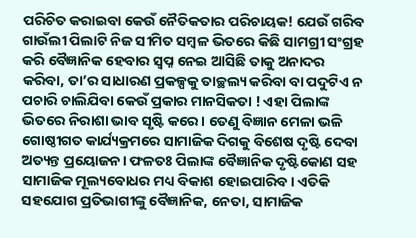ପରିଚିତ କରାଇବା କେଉଁ ନୈତିକତାର ପରିଚାୟକ! ଯେଉଁ ଗରିବ ଗାଉଁଲୀ ପିଲାଟି ନିଜ ସୀମିତ ସମ୍ବଳ ଭିତରେ କିଛି ସାମଗ୍ରୀ ସଂଗ୍ରହ କରି ବୈଜ୍ଞାନିକ ହେବାର ସ୍ବପ୍ନ ନେଇ ଆସିଛି ତାକୁ ଅନାଦର କରିବା, ତା’ର ସାଧାରଣ ପ୍ରକଳ୍ପକୁ ତାଚ୍ଛଲ୍ୟ କରିବା ବା ପଦୁଟିଏ ନ ପଚାରି ଚାଲିଯିବା କେଉଁ ପ୍ରକାର ମାନସିକତା ! ଏହା ପିଲାଙ୍କ ଭିତରେ ନିରାଶା ଭାବ ସୃଷ୍ଟି କରେ। ତେଣୁ ବିଜ୍ଞାନ ମେଳା ଭଳି ଗୋଷ୍ଠୀଗତ କାର୍ଯ୍ୟକ୍ରମରେ ସାମାଜିକ ଦିଗକୁ ବିଶେଷ ଦୃଷ୍ଟି ଦେବା ଅତ୍ୟନ୍ତ ପ୍ରୟୋଜନ। ଫଳତଃ ପିଲାଙ୍କ ବୈଜ୍ଞାନିକ ଦୃଷ୍ଟିକୋଣ ସହ ସାମାଜିକ ମୂଲ୍ୟବୋଧର ମଧ୍ୟ ବିକାଶ ହୋଇପାରିବ। ଏତିକି ସହଯୋଗ ପ୍ରତିଭାଗୀଙ୍କୁ ବୈଜ୍ଞାନିକ, ନେତା, ସାମାଜିକ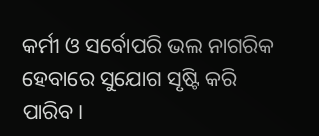କର୍ମୀ ଓ ସର୍ବୋପରି ଭଲ ନାଗରିକ ହେବାରେ ସୁଯୋଗ ସୃଷ୍ଟି କରି ପାରିବ।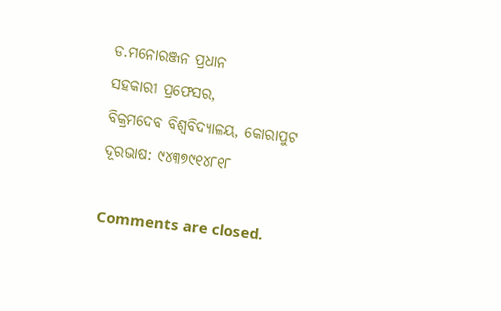ଡ.ମନୋରଞ୍ଜନ ପ୍ରଧାନ
ସହକାରୀ ପ୍ରଫେସର,
ବିକ୍ରମଦେବ ବିଶ୍ବବିଦ୍ୟାଳୟ, କୋରାପୁଟ
ଦୂରଭାଷ: ୯୪୩୭୯୧୪୮୧୮

Comments are closed.